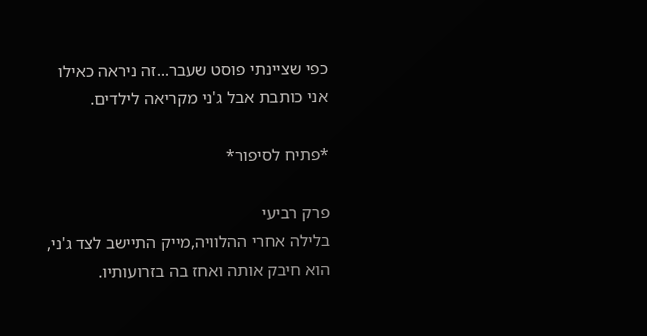כפי שציינתי פוסט שעבר...זה ניראה כאילו אני כותבת אבל ג'ני מקריאה לילדים.

*פתיח לסיפור*

פרק רביעי
בלילה אחרי ההלוויה,מייק התיישב לצד ג'ני,
הוא חיבק אותה ואחז בה בזרועותיו.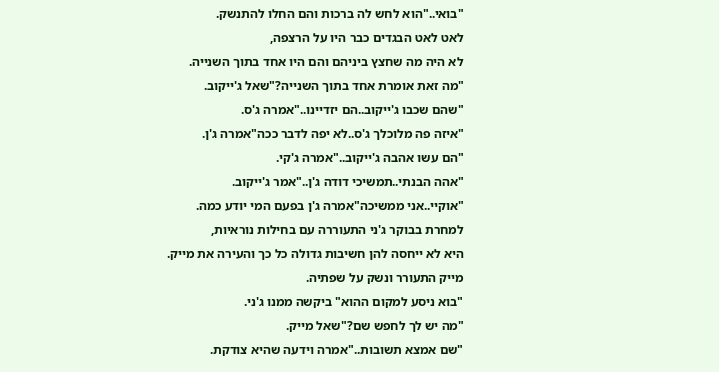"בואי.."הוא לחש לה ברכות והם החלו להתנשק.
לאט לאט הבגדים כבר היו על הרצפה,
לא היה מה שחצץ ביניהם והם היו אחד בתוך השנייה.
"מה זאת אומרת אחד בתוך השנייה?"שאל ג'ייקוב.
"שהם שכבו ג'ייקוב..הם יזדיינו.."אמרה ג'ס.
"איזה פה מלוכלך ג'ס..לא יפה לדבר ככה"אמרה ג'ן.
"הם עשו אהבה ג'ייקוב.."אמרה ג'קי.
"אהה הבנתי..תמשיכי דודה ג'ן.."אמר ג'ייקוב.
"אוקיי..אני ממשיכה"אמרה ג'ן בפעם המי יודע כמה.
למחרת בבוקר ג'ני התעוררה עם בחילות נוראיות,
היא לא ייחסה להן חשיבות גדולה כל כך והעירה את מייק.
מייק התעורר ונשק על שפתיה.
"בוא ניסע למקום ההוא" ביקשה ממנו ג'ני.
"מה יש לך לחפש שם?"שאל מייק.
"שם אמצא תשובות.."אמרה וידעה שהיא צודקת.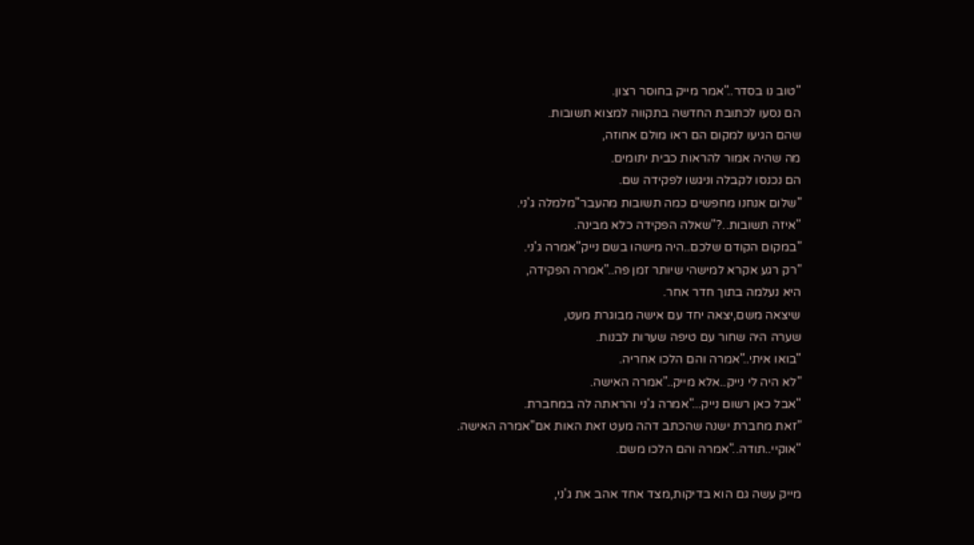"טוב נו בסדר.."אמר מייק בחוסר רצון.
הם נסעו לכתובת החדשה בתקווה למצוא תשובות.
שהם הגיעו למקום הם ראו מולם אחוזה,
מה שהיה אמור להראות כבית יתומים.
הם נכנסו לקבלה וניגשו לפקידה שם.
"שלום אנחנו מחפשים כמה תשובות מהעבר"מלמלה ג'ני.
"איזה תשובות..?"שאלה הפקידה כלא מבינה.
"במקום הקודם שלכם..היה מישהו בשם נייק"אמרה ג'ני.
"רק רגע אקרא למישהי שיותר זמן פה.."אמרה הפקידה,
היא נעלמה בתוך חדר אחר.
שיצאה משם,יצאה יחד עם אישה מבוגרת מעט,
שערה היה שחור עם טיפה שערות לבנות.
"בואו איתי.."אמרה והם הלכו אחריה.
"לא היה לי נייק..אלא מייק.."אמרה האישה.
"אבל כאן רשום נייק..."אמרה ג'ני והראתה לה במחברת.
"זאת מחברת ישנה שהכתב דהה מעט זאת האות אם"אמרה האישה.
"אוקיי..תודה.."אמרה והם הלכו משם.

מייק עשה גם הוא בדיקות,מצד אחד אהב את ג'ני,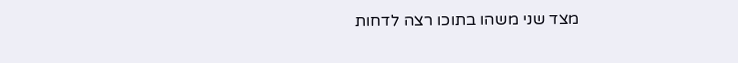מצד שני משהו בתוכו רצה לדחות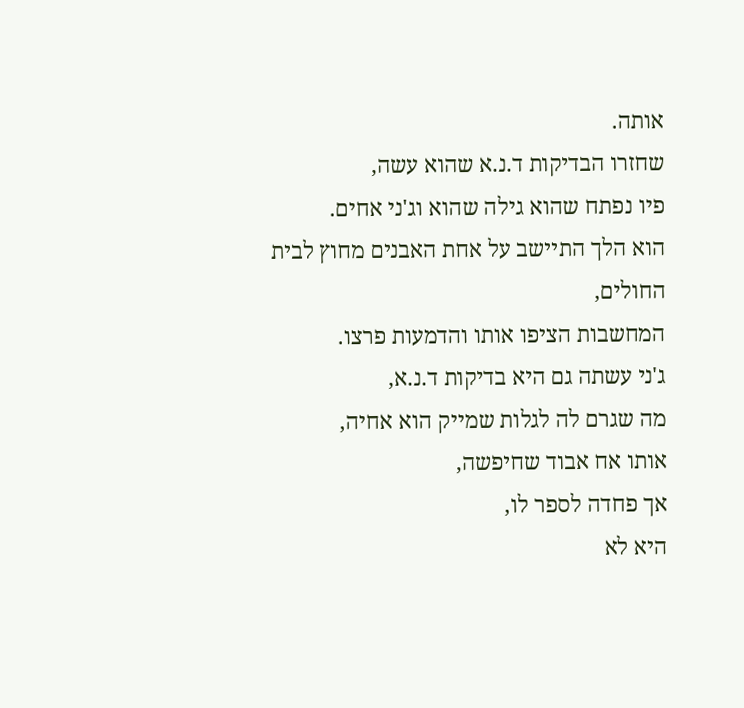אותה.
שחזרו הבדיקות ד.נ.א שהוא עשה,
פיו נפתח שהוא גילה שהוא וג'ני אחים.
הוא הלך התיישב על אחת האבנים מחוץ לבית החולים,
המחשבות הציפו אותו והדמעות פרצו.
ג'ני עשתה גם היא בדיקות ד.נ.א,
מה שגרם לה לגלות שמייק הוא אחיה,
אותו אח אבוד שחיפשה,
אך פחדה לספר לו,
היא לא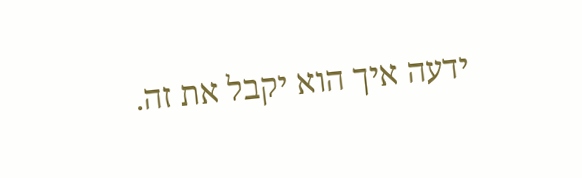ידעה איך הוא יקבל את זה.